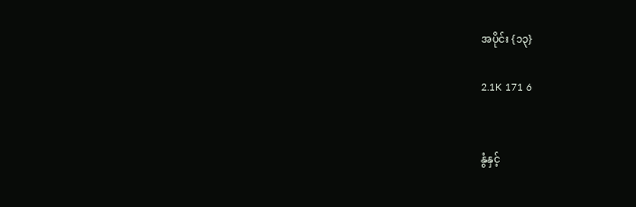အပိုင်း {၁၃}

2.1K 171 6


နွံနှင့်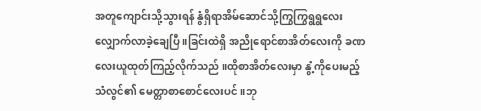အတူကျောင်းသို့သွားရန် နွံရှိရာအိမ်ဆောင်သို့ကြွကြွရွရွလေးလျှောက်လာခဲ့ချေပြီ ။ခြင်းထဲရှိ အညိုရောင်စာအိတ်လေးကို ခဏလေးယူထုတ်ကြည့်လိုက်သည် ။ထိုစာအိတ်လေးမှာ နွံ့ကိုပေးမည့် သံလွင်၏ မေတ္တာစာစောင်လေးပင် ။ဘု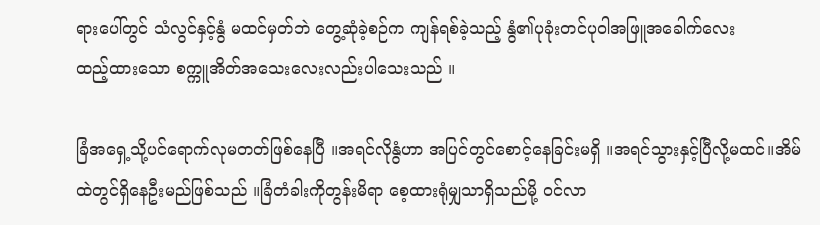ရားပေါ်တွင် သံလွင်နှင့်နွံ မထင်မှတ်ဘဲ တွေ့ဆုံခဲ့စဉ်က ကျန်ရစ်ခဲ့သည့် နွံ၏ပုခုံးတင်ပုဝါအဖြူအခေါက်လေး
ထည့်ထားသော စက္ကူအိတ်အသေးလေးလည်းပါသေးသည် ။

ခြံအရှေ့သို့ပင်ရောက်လုမတတ်ဖြစ်နေပြီ ။အရင်လိုနွံဟာ အပြင်တွင်စောင့်နေခြင်းမရှိ ။အရင်သွားနှင့်ပြီလို့မထင်။အိမ်ထဲတွင်ရှိနေဦးမည်ဖြစ်သည် ။ခြံတံခါးကိုတွန်းမိရာ စေ့ထားရုံမျှသာရှိသည်မို့ ဝင်လာ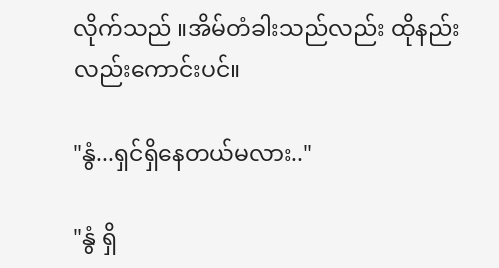လိုက်သည် ။အိမ်တံခါးသည်လည်း ထိုနည်းလည်းကောင်းပင်။

"နွံ...ရှင်ရှိနေတယ်မလား.."

"နွံ ရှိ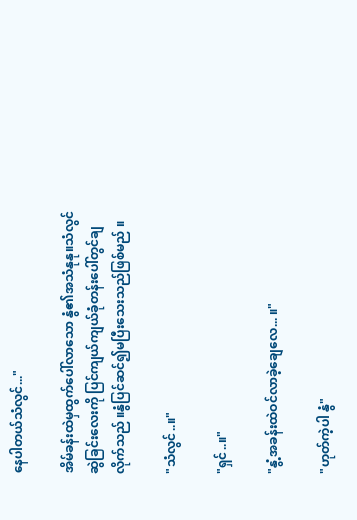နေပါတယ်သံလွင်..."

အိမ်ခန်းထဲမှထွက်ပေါ်လာသော နွံ၏အသံနုနု။သံလွင်ဆွဲခြင်းလေးကို ပြင်ကျယ်ကျယ်ခုံတန်းပေါ်တွင်ချလိုက်သည် ။နွံပြင်ဆင်၍မပြီးသေးသည်ဖြစ်မည် ။

"သံလွင်..။"

"ရှင်..။"

"နွံ့အခန်းထဲဝင်လာခဲ့ချေလေ... ။"

"ဟုတ်ကဲ့ပါ နွံ"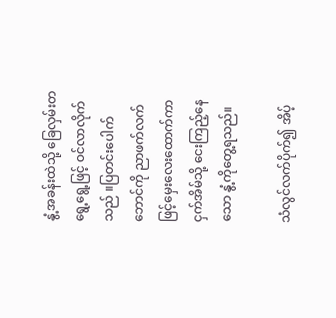နွံ့အခန်းထဲသို့ ခြေလှမ်းတရွေ့ရွေ့ဖြင့် ဝင်လာလိုက်သည် ။ပြတင်းပေါက်ဘောင်ကို ညာဖက်လက်ဖြင့်မှေးလေးထောက်ကာ ငှက်အိမ်သို့ ငေးကြည့်နေသော နွံ့ကိုတွေ့ရသည်။

သံလွင်လက်ပိုက်၍ အိပ့်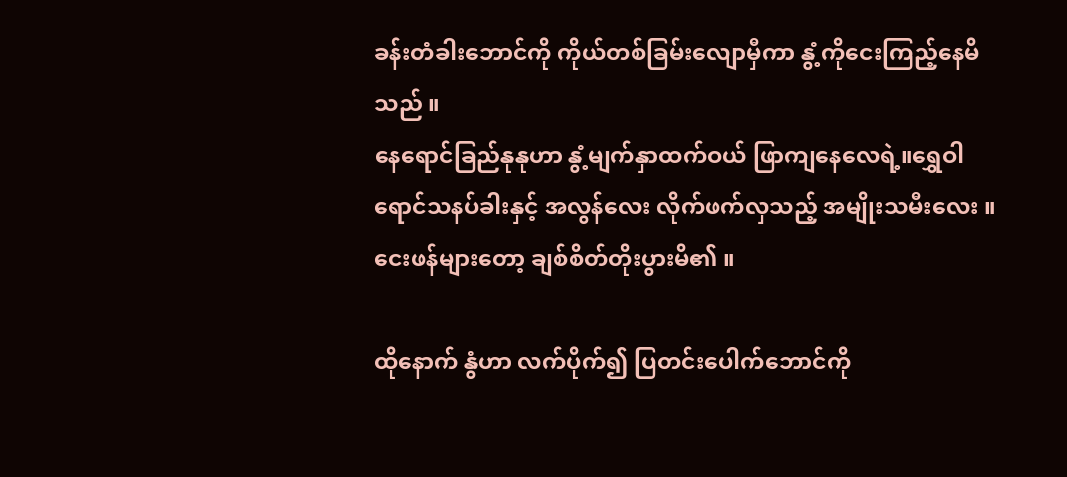ခန်းတံခါးဘောင်ကို ကိုယ်တစ်ခြမ်းလျောမှီကာ နွံ့ကိုငေးကြည့်နေမိသည် ။
နေရောင်ခြည်နုနုဟာ နွံ့မျက်နှာထက်ဝယ် ဖြာကျနေလေရဲ့။ရွှေဝါရောင်သနပ်ခါးနှင့် အလွန်လေး လိုက်ဖက်လှသည့် အမျိုးသမီးလေး ။ငေးဖန်များတော့ ချစ်စိတ်တိုးပွားမိ၏ ။

ထိုနောက် နွံဟာ လက်ပိုက်၍ ပြတင်းပေါက်ဘောင်ကို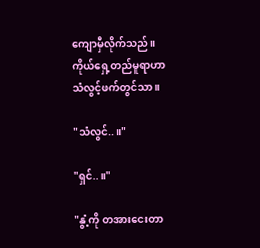ကျောမှီလိုက်သည် ။ကိုယ်ရှေ့တည်မူရာဟာ သံလွင့်ဖက်တွင်သာ ။

"သံလွင်..။"

"ရှင်..။"

"နွံ့ကို တအားငေးတာ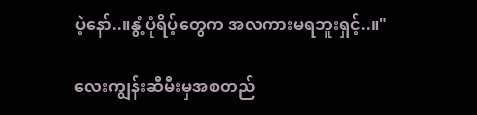ပဲ့နော်..။နွံ့ပုံရိပ့်တွေက အလကားမရဘူးရှင့်..။"

လေးကျွန်းဆီမီးမှအစတည်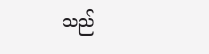သည်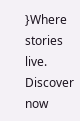}Where stories live. Discover now